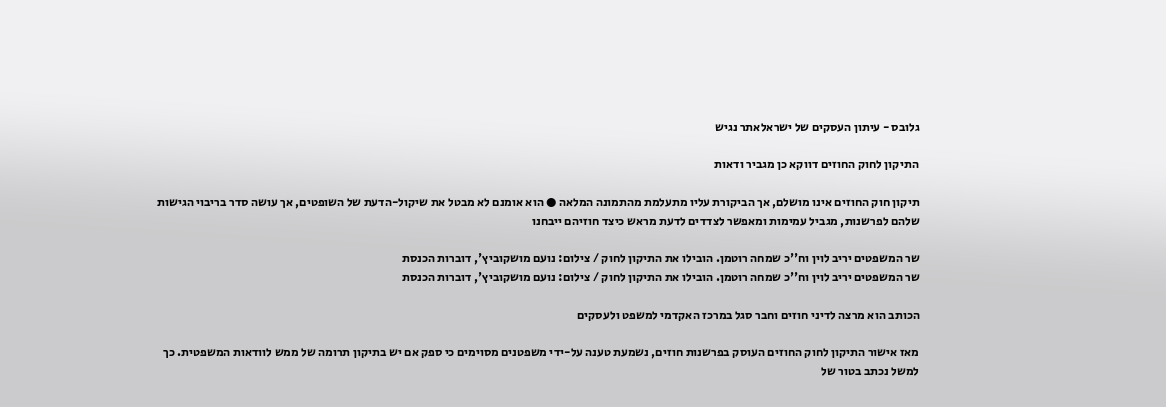גלובס - עיתון העסקים של ישראלאתר נגיש

התיקון לחוק החוזים דווקא כן מגביר ודאות

תיקון חוק החוזים אינו מושלם, אך הביקורת עליו מתעלמת מהתמונה המלאה ● הוא אומנם לא מבטל את שיקול-הדעת של השופטים, אך עושה סדר בריבוי הגישות שלהם לפרשנות, מגביל עמימות ומאפשר לצדדים לדעת מראש כיצד חוזיהם ייבחנו

שר המשפטים יריב לוין וח''כ שמחה רוטמן. הובילו את התיקון לחוק / צילום: נועם מושקוביץ', דוברות הכנסת
שר המשפטים יריב לוין וח''כ שמחה רוטמן. הובילו את התיקון לחוק / צילום: נועם מושקוביץ', דוברות הכנסת

הכותב הוא מרצה לדיני חוזים וחבר סגל במרכז האקדמי למשפט ולעסקים

מאז אישור התיקון לחוק החוזים העוסק בפרשנות חוזים, נשמעת טענה על-ידי משפטנים מסוימים כי ספק אם יש בתיקון תרומה של ממש לוודאות המשפטית. כך למשל נכתב בטור של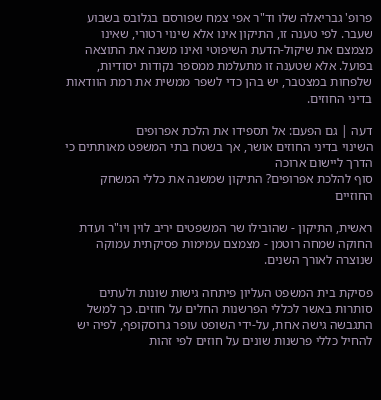פרופ' גבריאלה שלו וד"ר אפי צמח שפורסם בגלובס בשבוע שעבר. לפי טענה זו, התיקון אינו אלא שינוי רטורי, שאינו מצמצם את שיקול-הדעת השיפוטי ואינו משנה את התוצאה בפועל. אלא שטענה זו מתעלמת ממספר נקודות יסודיות, שלפחות במצטבר, יש בהן כדי לשפר ממשית את רמת הוודאות בדיני החוזים.

דעה | גם הפעם: אל תספידו את הלכת אפרופים
השינוי בדיני החוזים אושר, אך בשטח בתי המשפט מאותתים כי הדרך ליישום ארוכה
סוף להלכת אפרופים? התיקון שמשנה את כללי המשחק החוזיים

ראשית, התיקון - שהובילו שר המשפטים יריב לוין ויו"ר ועדת החוקה שמחה רוטמן - מצמצם עמימות פסיקתית עמוקה שנוצרה לאורך השנים.

פסיקת בית המשפט העליון פיתחה גישות שונות ולעתים סותרות באשר לכללי הפרשנות החלים על חוזים. כך למשל התגבשה גישה אחת, על-ידי השופט עופר גרוסקופף, לפיה יש להחיל כללי פרשנות שונים על חוזים לפי זהות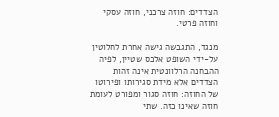הצדדים: חוזה צרכני, חוזה עסקי וחוזה פרטי.

מנגד, התגבשה גישה אחרת לחלוטין על-ידי השופט אלכס שטיין, לפיה ההבחנה הרלוונטית אינה זהות הצדדים אלא מידת סגירותו ופירוטו של החוזה: חוזה סגור ומפורט לעומת חוזה שאינו כזה. שתי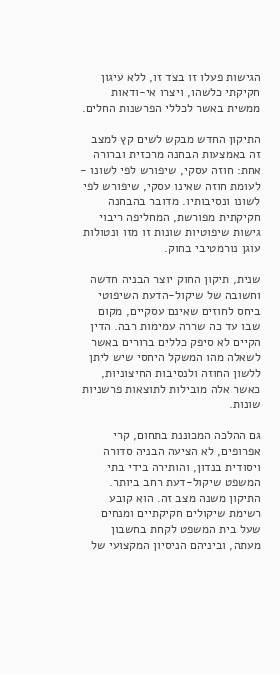הגישות פעלו זו בצד זו, ללא עיגון חקיקתי כלשהו, ויצרו אי-ודאות ממשית באשר לכללי הפרשנות החלים.

התיקון החדש מבקש לשים קץ למצב זה באמצעות הבחנה מרכזית וברורה אחת: חוזה עסקי, שיפורש לפי לשונו - לעומת חוזה שאינו עסקי, שיפורש לפי לשונו ונסיבותיו. מדובר בהבחנה חקיקתית מפורשת, המחליפה ריבוי גישות שיפוטיות שונות זו מזו ונטולות עוגן נורמטיבי בחוק.

שנית, תיקון החוק יוצר הבניה חדשה וחשובה של שיקול-הדעת השיפוטי ביחס לחוזים שאינם עסקיים, מקום שבו עד כה שררה עמימות רבה. הדין הקיים לא סיפק כללים ברורים באשר לשאלה מהו המשקל היחסי שיש ליתן ללשון החוזה ולנסיבות החיצוניות, כאשר אלה מובילות לתוצאות פרשניות שונות.

גם ההלכה המכוננת בתחום, קרי אפרופים, לא הציעה הבניה סדורה ויסודית בנדון, והותירה בידי בתי המשפט שיקול-דעת רחב ביותר. התיקון משנה מצב זה. הוא קובע רשימת שיקולים חקיקתיים ומנחים שעל בית המשפט לקחת בחשבון מעתה, וביניהם הניסיון המקצועי של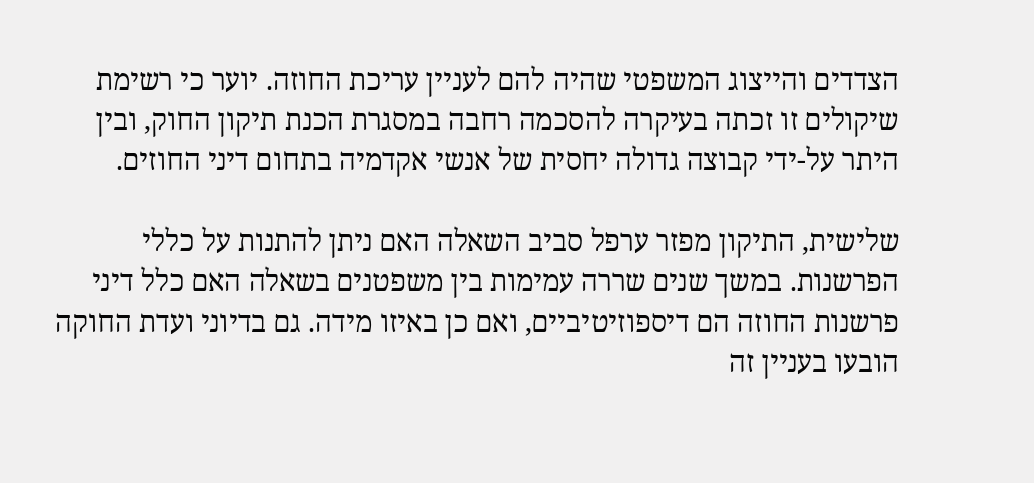הצדדים והייצוג המשפטי שהיה להם לעניין עריכת החוזה. יוער כי רשימת שיקולים זו זכתה בעיקרה להסכמה רחבה במסגרת הכנת תיקון החוק, ובין היתר על-ידי קבוצה גדולה יחסית של אנשי אקדמיה בתחום דיני החוזים.

שלישית, התיקון מפזר ערפל סביב השאלה האם ניתן להתנות על כללי הפרשנות. במשך שנים שררה עמימות בין משפטנים בשאלה האם כלל דיני פרשנות החוזה הם דיספוזיטיביים, ואם כן באיזו מידה. גם בדיוני ועדת החוקה הובעו בעניין זה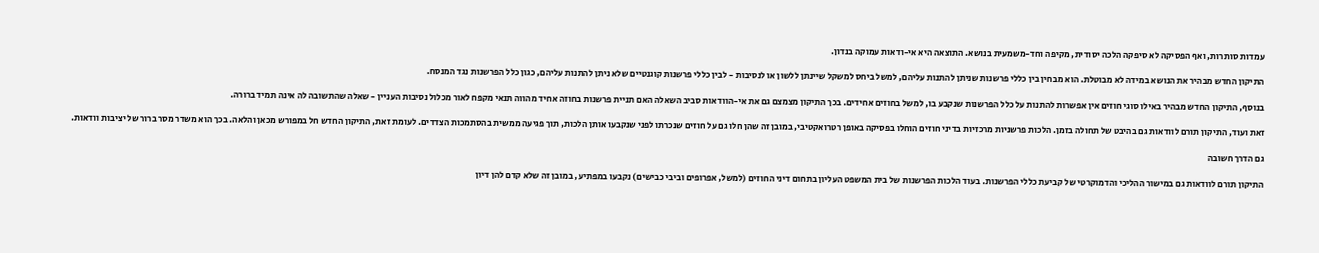עמדות סותרות, ואף הפסיקה לא סיפקה הלכה יסודית, מקיפה וחד-משמעית בנושא. התוצאה היא אי-ודאות עמוקה בנדון.

התיקון החדש מבהיר את הנושא במידה לא מבוטלת. הוא מבחין בין כללי פרשנות שניתן להתנות עליהם, למשל ביחס למשקל שיינתן ללשון או לנסיבות - לבין כללי פרשנות קוגנטיים שלא ניתן להתנות עליהם, כגון כלל הפרשנות נגד המנסח.

בנוסף, התיקון החדש מבהיר באילו סוגי חוזים אין אפשרות להתנות על כלל הפרשנות שנקבע בו, למשל בחוזים אחידים. בכך התיקון מצמצם גם את אי-הוודאות סביב השאלה האם תניית פרשנות בחוזה אחיד מהווה תנאי מקפח לאור מכלול נסיבות העניין - שאלה שהתשובה לה אינה תמיד ברורה.

זאת ועוד, התיקון תורם לוודאות גם בהיבט של תחולה בזמן. הלכות פרשניות מרכזיות בדיני חוזים הוחלו בפסיקה באופן רטרואקטיבי, במובן זה שהן חלו גם על חוזים שנכרתו לפני שנקבעו אותן הלכות, תוך פגיעה ממשית בהסתמכות הצדדים. לעומת זאת, התיקון החדש חל במפורש מכאן והלאה. בכך הוא משדר מסר ברור של יציבות וודאות.

גם הדרך חשובה

התיקון תורם לוודאות גם במישור ההליכי והדמוקרטי של קביעת כללי הפרשנות. בעוד הלכות הפרשנות של בית המשפט העליון בתחום דיני החוזים (למשל, אפרופים וביבי כבישים) נקבעו במפתיע, במובן זה שלא קדם להן דיון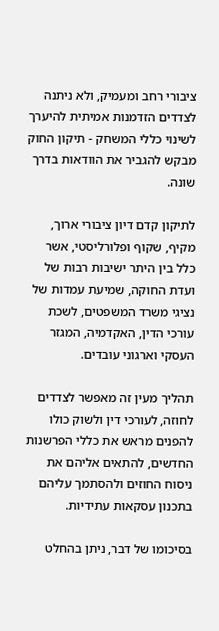ציבורי רחב ומעמיק, ולא ניתנה לצדדים הזדמנות אמיתית להיערך לשינוי כללי המשחק - תיקון החוק מבקש להגביר את הוודאות בדרך שונה.

לתיקון קדם דיון ציבורי ארוך, מקיף, שקוף ופלורליסטי, אשר כלל בין היתר ישיבות רבות של ועדת החוקה, שמיעת עמדות של נציגי משרד המשפטים, לשכת עורכי הדין, האקדמיה, המגזר העסקי וארגוני עובדים.

תהליך מעין זה מאפשר לצדדים לחוזה, לעורכי דין ולשוק כולו להפנים מראש את כללי הפרשנות החדשים, להתאים אליהם את ניסוח החוזים ולהסתמך עליהם בתכנון עסקאות עתידיות.

בסיכומו של דבר, ניתן בהחלט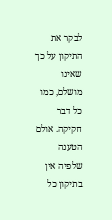לבקר את התיקון על כך שאינו מושלם, כמו כל דבר חקיקה. אולם הטענה שלפיה אין בתיקון כל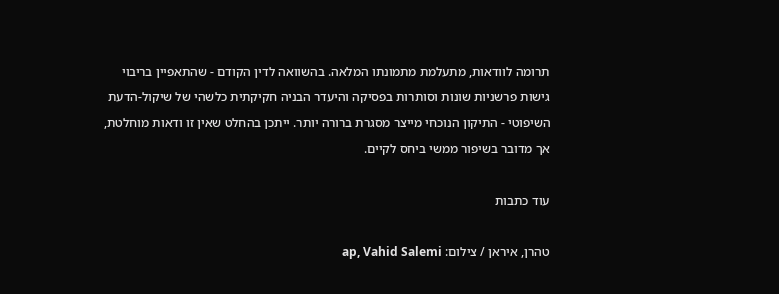תרומה לוודאות, מתעלמת מתמונתו המלאה. בהשוואה לדין הקודם - שהתאפיין בריבוי גישות פרשניות שונות וסותרות בפסיקה והיעדר הבניה חקיקתית כלשהי של שיקול-הדעת השיפוטי - התיקון הנוכחי מייצר מסגרת ברורה יותר. ייתכן בהחלט שאין זו ודאות מוחלטת, אך מדובר בשיפור ממשי ביחס לקיים.

עוד כתבות

טהרן, איראן / צילום: ap, Vahid Salemi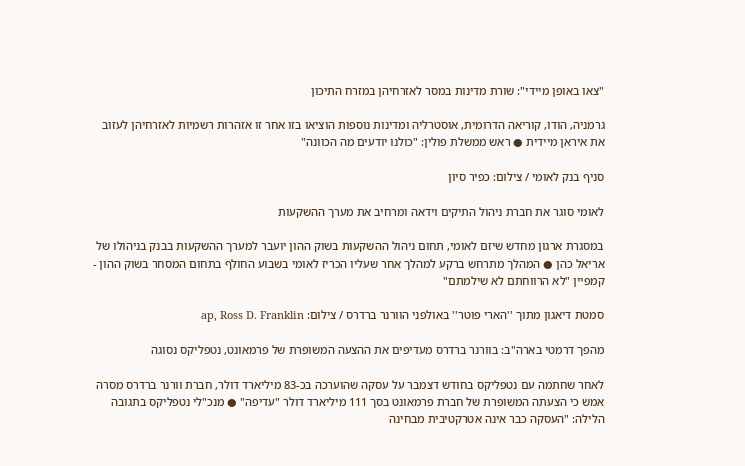"צאו באופן מיידי": שורת מדינות במסר לאזרחיהן במזרח התיכון

גרמניה, הודו, קוריאה הדרומית, אוסטרליה ומדינות נוספות הוציאו בזו אחר זו אזהרות רשמיות לאזרחיהן לעזוב את איראן מיידית ● ראש ממשלת פולין: "כולנו יודעים מה הכוונה"

סניף בנק לאומי / צילום: כפיר סיון

לאומי סוגר את חברת ניהול התיקים וידאה ומרחיב את מערך ההשקעות

במסגרת ארגון מחדש שיזם לאומי, תחום ניהול ההשקעות בשוק ההון יועבר למערך ההשקעות בבנק בניהולו של אריאל כהן ● המהלך מתרחש ברקע למהלך אחר שעליו הכריז לאומי בשבוע החולף בתחום המסחר בשוק ההון - קמפיין "לא הרווחתם לא שילמתם"

סמטת דיאגון מתוך ''הארי פוטר'' באולפני הוורנר ברדרס / צילום: ap, Ross D. Franklin

מהפך דרמטי בארה"ב: בוורנר ברדרס מעדיפים את ההצעה המשופרת של פרמאונט, נטפליקס נסוגה

לאחר שחתמה עם נטפליקס בחודש דצמבר על עסקה שהוערכה בכ-83 מיליארד דולר, חברת וורנר ברדרס מסרה אמש כי הצעתה המשופרת של חברת פרמאונט בסך 111 מיליארד דולר "עדיפה" ● מנכ"לי נטפליקס בתגובה הלילה: "העסקה כבר אינה אטרקטיבית מבחינה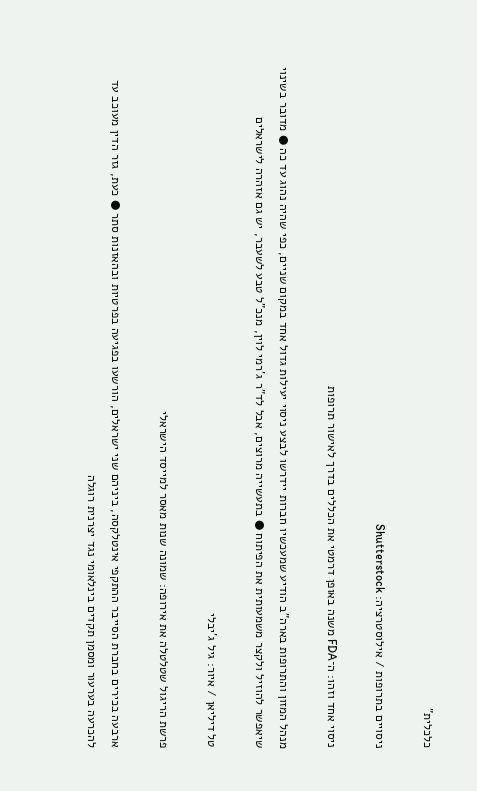כלכלית"

ניסויים בתרופות / אילוסטרציה: Shutterstock

ניסוי אחד וזהו: ה־FDA משנה באופן דרמטי את הכללים בדרך לאישור תרופות

מנהל המזון והתרופות בארה"ב הודיע שמעכשיו חברות יידרשו לבצע ניסוי יעילות גדול אחד במקום שניים, כפי שהיה נהוג עד כה ● מדובר בשינוי שיאפשר להוזיל ולקצר משמעותית את הפיתוח ● בתעשייה מרוצים, אבל לד"ר ג'רמי לוין, מנכ"ל טבע לשעבר, יש גם אזהרה לישראלים

טל דיליאן / איור: גיל ג'יבלי

פרשת הריגול שטלטלה את אירופה: שמונה שנות מאסר למייסד הישראלי

ארבעה בכירים בחברת הסייבר ההתקפי אינטלקסה, ביניהם שני ישראלים, הורשעו בפגיעה בפרטיות ובהאזנות סתר ● כעת, גזר הדין מעוכב עד להכרעה בערעור ומסמן תקדים בינלאומי נגד יצרנית רוגלה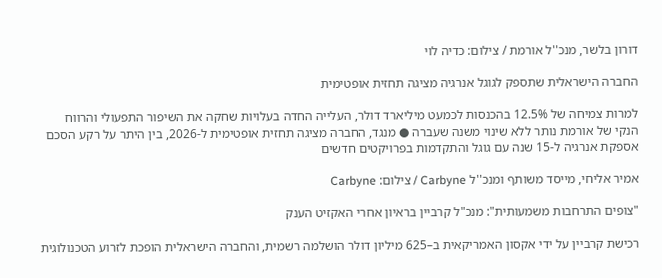דורון בלשר, מנכ''ל אורמת / צילום: כדיה לוי

החברה הישראלית שתספק לגוגל אנרגיה מציגה תחזית אופטימית

למרות צמיחה של 12.5% בהכנסות לכמעט מיליארד דולר, העלייה החדה בעלויות שחקה את השיפור התפעולי והרווח הנקי של אורמת נותר ללא שינוי משנה שעברה ● מנגד, החברה מציגה תחזית אופטימית ל-2026, בין היתר על רקע הסכם אספקת אנרגיה ל-15 שנה עם גוגל והתקדמות בפרויקטים חדשים

אמיר אליחי, מייסד משותף ומנכ''ל Carbyne / צילום: Carbyne

"צופים התרחבות משמעותית": מנכ"ל קרביין בראיון אחרי האקזיט הענק

רכישת קרביין על ידי אקסון האמריקאית ב–625 מיליון דולר הושלמה רשמית, והחברה הישראלית הופכת לזרוע הטכנולוגית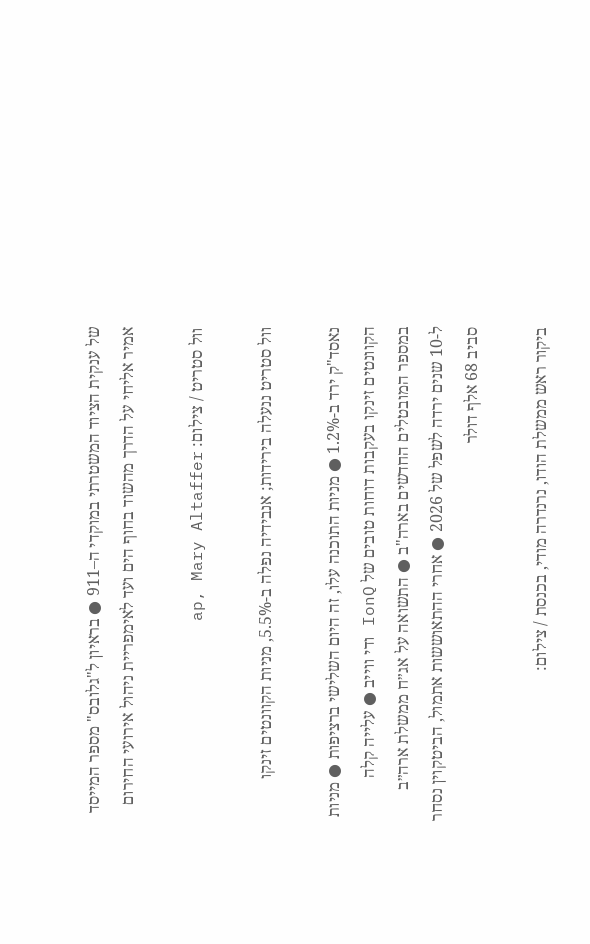של ענקית הציוד המשטרתי במוקדי ה–911 ● בראיון ל"גלובס" מספר המייסד אמיר אליחי על הדרך מהשוד בחוף הים ועד לאימפריית ניהול אירועי החירום

וול סטריט / צילום: ap, Mary Altaffer

וול סטריט ננעלה בירידות; אנבידיה נפלה ב-5.5%, מניות הקוונטים זינקו

נאסד"ק ירד ב-1.2% ● מניות התוכנה עלו, זה היום השלישי ברציפות ● מניות הקוונטים זינקו בעקבות דוחות טובים של IonQ ודי ווייב ● עלייה קלה במספר המובטלים החדשים בארה"ב ● התשואה על אג״ח ממשלת ארה״ב ל-10 שנים ירדה לשפל של 2026 ● אחרי ההתאוששות אתמול, הביטקוין נסחר סביב 68 אלף דולר

ביקור ראש ממשלת הודו, נרנדרה מודי, בכנסת / צילום: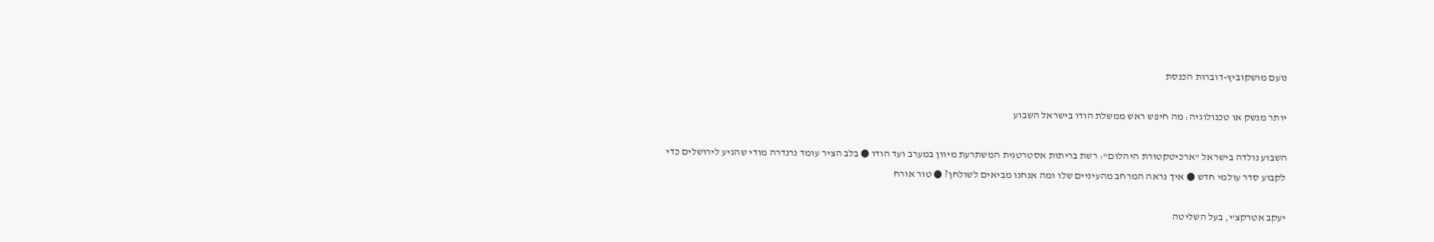נועם מושקוביץ-דוברות הכנסת

יותר מנשק או טכנולוגיה: מה חיפש ראש ממשלת הודו בישראל השבוע

השבוע נולדה בישראל "ארכיטקטורת היהלום": רשת בריתות אסטרטגית המשתרעת מיוון במערב ועד הודו ● בלב הציר עומד נרנדרה מודי שהגיע לירושלים כדי לקבוע סדר עולמי חדש ● איך נראה המרחב מהעיניים שלו ומה אנחנו מביאים לשולחן? ● טור אורח

יעקב אטרקצ'י, בעל השליטה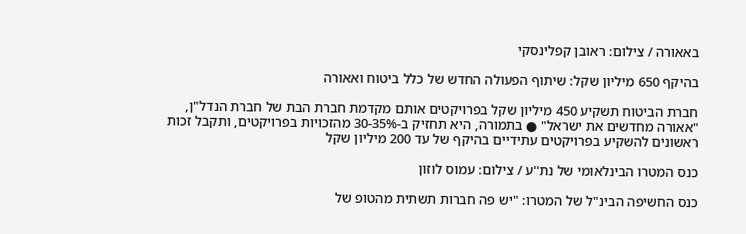באאורה / צילום: ראובן קפלינסקי

בהיקף 650 מיליון שקל: שיתוף הפעולה החדש של כלל ביטוח ואאורה

חברת הביטוח תשקיע 450 מיליון שקל בפרויקטים אותם מקדמת חברת הבת של חברת הנדל"ן, "אאורה מחדשים את ישראל" ● בתמורה, היא תחזיק ב-30-35% מהזכויות בפרויקטים, ותקבל זכות ראשונים להשקיע בפרויקטים עתידיים בהיקף של עד 200 מיליון שקל

כנס המטרו הבינלאומי של נת''ע / צילום: עמוס לוזון

כנס החשיפה הבינ"ל של המטרו: "יש פה חברות תשתית מהטופ של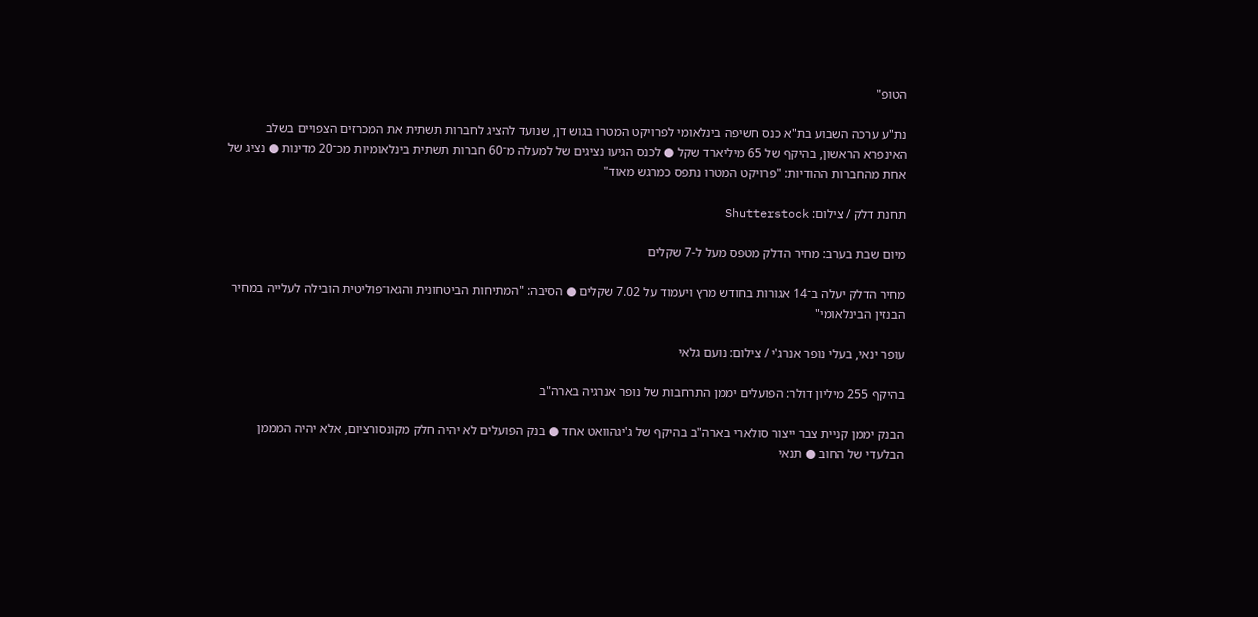הטופ"

נת"ע ערכה השבוע בת"א כנס חשיפה בינלאומי לפרויקט המטרו בגוש דן, שנועד להציג לחברות תשתית את המכרזים הצפויים בשלב האינפרא הראשון, בהיקף של 65 מיליארד שקל ● לכנס הגיעו נציגים של למעלה מ־60 חברות תשתית בינלאומיות מכ־20 מדינות ● נציג של אחת מהחברות ההודיות: "פרויקט המטרו נתפס כמרגש מאוד"

תחנת דלק / צילום: Shutterstock

מיום שבת בערב: מחיר הדלק מטפס מעל ל-7 שקלים

מחיר הדלק יעלה ב־14 אגורות בחודש מרץ ויעמוד על 7.02 שקלים ● הסיבה: "המתיחות הביטחונית והגאו־פוליטית הובילה לעלייה במחיר הבנזין הבינלאומי"

עופר ינאי, בעלי נופר אנרג'י / צילום: נועם גלאי

בהיקף 255 מיליון דולר: הפועלים יממן התרחבות של נופר אנרגיה בארה"ב

הבנק יממן קניית צבר ייצור סולארי בארה"ב בהיקף של ג'יגהוואט אחד ● בנק הפועלים לא יהיה חלק מקונסורציום, אלא יהיה המממן הבלעדי של החוב ● תנאי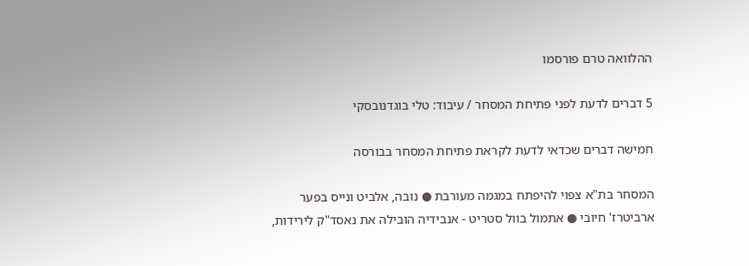ההלוואה טרם פורסמו

5 דברים לדעת לפני פתיחת המסחר / עיבוד: טלי בוגדנובסקי

חמישה דברים שכדאי לדעת לקראת פתיחת המסחר בבורסה

המסחר בת"א צפוי להיפתח במגמה מעורבת ● נובה, אלביט ונייס בפער ארביטרז' חיובי ● אתמול בוול סטריט - אנבידיה הובילה את נאסד"ק לירידות,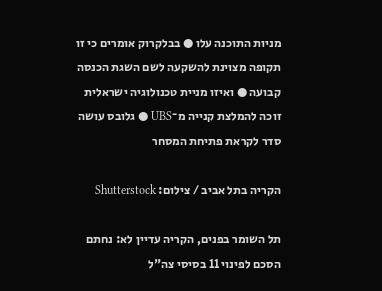מניות התוכנה עלו ● בבלקרוק אומרים כי זו תקופה מצוינת להשקעה לשם השגת הכנסה קבועה ● ואיזו מניית טכנולוגיה ישראלית זוכה להמלצת קנייה מ־UBS ● גלובס עושה סדר לקראת פתיחת המסחר

הקריה בתל אביב / צילום: Shutterstock

תל השומר בפנים, הקריה עדיין לא: נחתם הסכם לפינוי 11 בסיסי צה"ל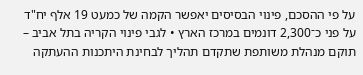על פי ההסכם, פינוי הבסיסים יאפשר הקמה של כמעט 19 אלף יח"ד על פני כ־2,300 דונמים במרכז הארץ • לגבי פינוי הקריה בתל אביב – תוקם מנהלת משותפת שתקדם תהליך לבחינת היתכנות ההעתקה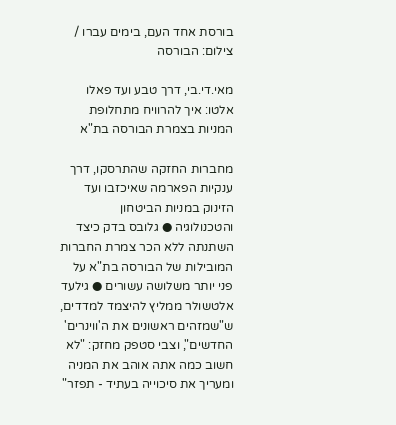בורסת אחד העם, בימים עברו / צילום: הבורסה

מאי.די.בי, דרך טבע ועד פאלו אלטו: איך להרוויח מתחלופת המניות בצמרת הבורסה בת"א

מחברות החזקה שהתרסקו, דרך ענקיות הפארמה שאיכזבו ועד הזינוק במניות הביטחון והטכנולוגיה ● גלובס בדק כיצד השתנתה ללא הכר צמרת החברות המובילות של הבורסה בת"א על פני יותר משלושה עשורים ● גילעד אלטשולר ממליץ להיצמד למדדים, ש"שמזהים ראשונים את ה'ווינרים' החדשים", וצבי סטפק מחזק: "לא חשוב כמה אתה אוהב את המניה ומעריך את סיכוייה בעתיד - תפזר"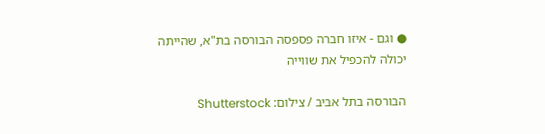● וגם - איזו חברה פספסה הבורסה בת"א, שהייתה יכולה להכפיל את שווייה

הבורסה בתל אביב / צילום: Shutterstock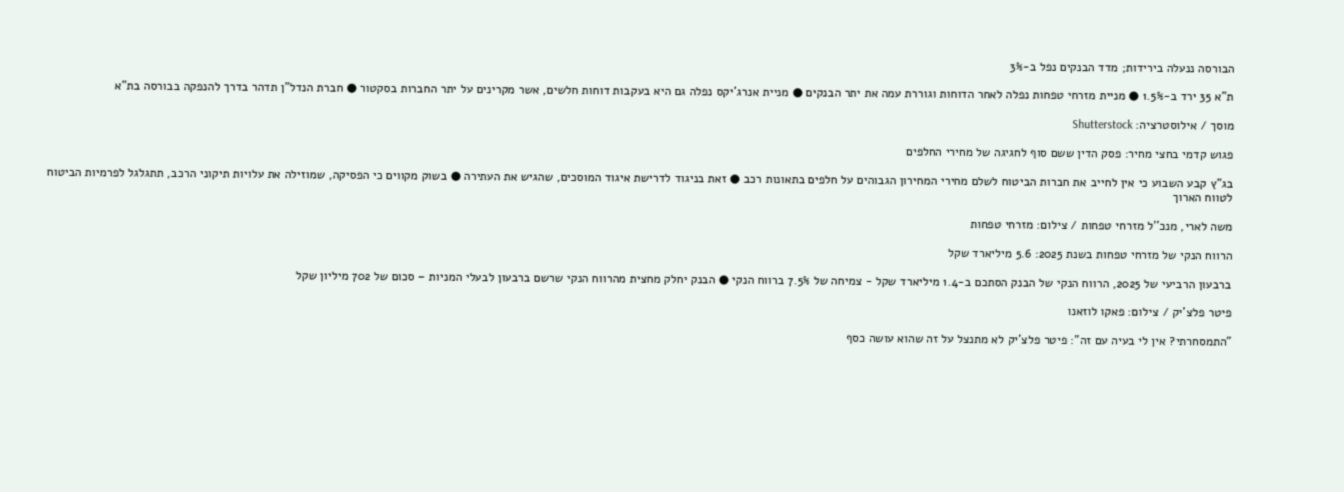הבורסה ננעלה בירידות; מדד הבנקים נפל ב-3%

ת"א 35 ירד ב-1.5% ● מניית מזרחי טפחות נפלה לאחר הדוחות וגוררת עמה את יתר הבנקים ● מניית אנרג'יקס נפלה גם היא בעקבות דוחות חלשים, אשר מקרינים על יתר החברות בסקטור ● חברת הנדל"ן תדהר בדרך להנפקה בבורסה בת"א

מוסך / אילוסטרציה: Shutterstock

פגוש קדמי בחצי מחיר: פסק הדין ששם סוף לחגיגה של מחירי החלפים

בג"ץ קבע השבוע כי אין לחייב את חברות הביטוח לשלם מחירי המחירון הגבוהים על חלפים בתאונות רכב ● זאת בניגוד לדרישת איגוד המוסכים, שהגיש את העתירה ● בשוק מקווים כי הפסיקה, שמוזילה את עלויות תיקוני הרכב, תתגלגל לפרמיות הביטוח לטווח הארוך

משה לארי, מנכ''ל מזרחי טפחות / צילום: מזרחי טפחות

הרווח הנקי של מזרחי טפחות בשנת 2025: 5.6 מיליארד שקל

ברבעון הרביעי של 2025, הרווח הנקי של הבנק הסתכם ב-1.4 מיליארד שקל - צמיחה של 7.5% ברווח הנקי ● הבנק יחלק מחצית מהרווח הנקי שרשם ברבעון לבעלי המניות – סכום של 702 מיליון שקל

פיטר פלצ'יק / צילום: פאקו לוזאנו

"התמסחרתי? אין לי בעיה עם זה": פיטר פלצ'יק לא מתנצל על זה שהוא עושה כסף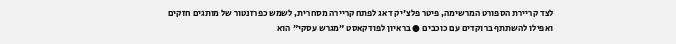לצד קריירת הספורט המרשימה, פיטר פלצ'יק דאג לפתח קריירה מסחרית, לשמש כפרזנטור של מותגים חזקים ואפילו להשתתף ברוקדים עם כוכבים ● בראיון לפודקאסט "מגרש עסקי" הוא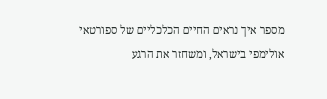מספר איך נראים החיים הכלכליים של ספורטאי אולימפי בישראל, ומשחזר את הרגע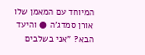המיוחד עם המאמן שלו אורן סמדג'ה ● והיעד הבא? "אני בשלבים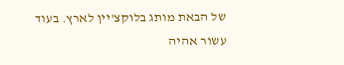של הבאת מותג בלוקצ'יין לארץ. בעוד עשור אהיה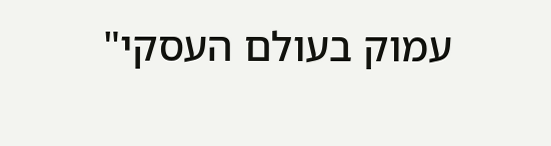עמוק בעולם העסקי"